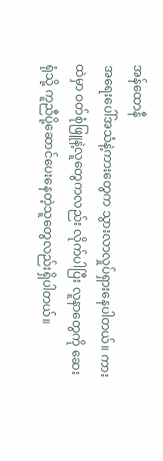အန်ထောနီ
အရေးပေါ်အသံနဲ့ကားတွေက သွားလာလှုပ်ရှားနေပါတယ်။ ကားထဲမှာ ဝတ်စုံဖြူနဲ့လူတွေကလည်း လိုက်ပါပြီး လူနာတွေကို ဆေးရုံသို့ ကူညီပို့ဆောင်ပေးနေတဲ့သူတွေလည်းရှိပါတယ်။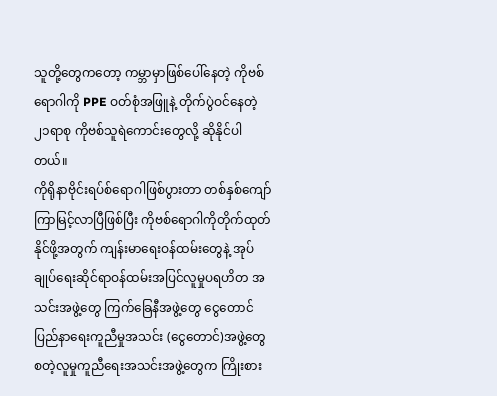သူတို့တွေကတော့ ကမ္ဘာမှာဖြစ်ပေါ်နေတဲ့ ကိုဗစ်ရောဂါကို PPE ဝတ်စုံအဖြူနဲ့ တိုက်ပွဲဝင်နေတဲ့ ၂၁ရာစု ကိုဗစ်သူရဲကောင်းတွေလို့ ဆိုနိုင်ပါတယ်။
ကိုရိုနာဗိုင်းရပ်စ်ရောဂါဖြစ်ပွားတာ တစ်နှစ်ကျော်ကြာမြင့်လာပြီဖြစ်ပြီး ကိုဗစ်ရောဂါကိုတိုက်ထုတ်နိုင်ဖို့အတွက် ကျန်းမာရေးဝန်ထမ်းတွေနဲ့ အုပ်ချုပ်ရေးဆိုင်ရာဝန်ထမ်းအပြင်လူမှုပရဟိတ အသင်းအဖွဲ့တွေ ကြက်ခြေနီအဖွဲ့တွေ ငွေတောင်ပြည်နာရေးကူညီမှုအသင်း (ငွေတောင်)အဖွဲ့တွေ စတဲ့လူမှုကူညီရေးအသင်းအဖွဲ့တွေက ကြိုးစား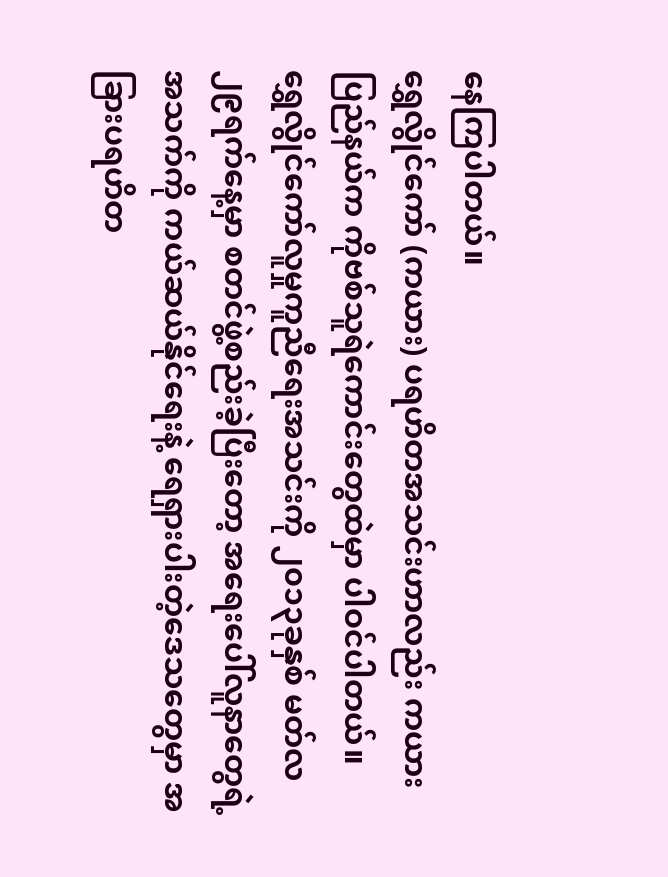နေကြပါတယ်။
ရွှေလွိုင်ကော် (ကယား) ပရဟိတအသင်းဟာလည်း ကယားပြည်နယ်က ကိုဗစ်သူရဲကောင်းတွေထဲမှာ ပါဝင်ပါတယ်။
ရွှေလွိုင်ကော်လူမှုကူညီရေးအသင်းကို ၂၀၁၃ခုနှစ် မတ်လ ၂၉ရက်နေ့မှာ စတင်ဖွဲ့စည်းခဲ့ပြီးတော့ အရေးပေါ်လူနာတွေရဲ့အသက်ကို ကယ်ဆယ်နိုင်ရေးနဲ့ ရေရှားပါးတဲ့ဒေသတွေမှာ အခြားပရဟိတ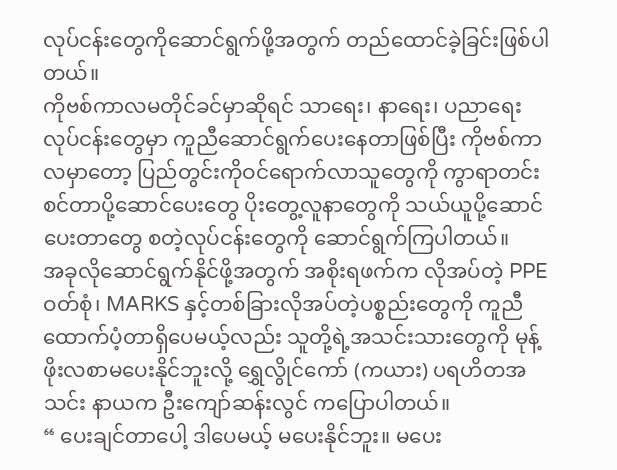လုပ်ငန်းတွေကိုဆောင်ရွက်ဖို့အတွက် တည်ထောင်ခဲ့ခြင်းဖြစ်ပါတယ်။
ကိုဗစ်ကာလမတိုင်ခင်မှာဆိုရင် သာရေး၊ နာရေး၊ ပညာရေး လုပ်ငန်းတွေမှာ ကူညီဆောင်ရွက်ပေးနေတာဖြစ်ပြီး ကိုဗစ်ကာလမှာတော့ ပြည်တွင်းကိုဝင်ရောက်လာသူတွေကို ကွာရာတင်းစင်တာပို့ဆောင်ပေးတွေ ပိုးတွေ့လူနာတွေကို သယ်ယူပို့ဆောင်ပေးတာတွေ စတဲ့လုပ်ငန်းတွေကို ဆောင်ရွက်ကြပါတယ်။
အခုလိုဆောင်ရွက်နိုင်ဖို့အတွက် အစိုးရဖက်က လိုအပ်တဲ့ PPE ဝတ်စုံ၊ MARKS နှင့်တစ်ခြားလိုအပ်တဲ့ပစ္စည်းတွေကို ကူညီထောက်ပံ့တာရှိပေမယ့်လည်း သူတို့ရဲ့အသင်းသားတွေကို မုန့်ဖိုးလစာမပေးနိုင်ဘူးလို့ ရွှေလွိုင်ကော် (ကယား) ပရဟိတအသင်း နာယက ဦးကျော်ဆန်းလွင် ကပြောပါတယ်။
“ ပေးချင်တာပေါ့ ဒါပေမယ့် မပေးနိုင်ဘူး။ မပေး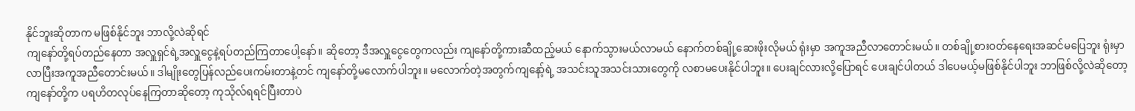နိုင်ဘူးဆိုတာက မဖြစ်နိုင်ဘူး ဘာလို့လဲဆိုရင်
ကျနော်တို့ရပ်တည်နေတာ အလှူရှင်ရဲ့အလှူငွေနဲ့ရပ်တည်ကြတာပေါ့နော်။ ဆိုတော့ ဒီအလှူငွေတွေကလည်း ကျနော်တို့ကားဆီထည့်မယ် နောက်သွားမယ်လာမယ် နောက်တစ်ချို့ဆေးဖိုးလိုမယ် ရုံးမှာ အကူအညီလာတောင်းမယ်။ တစ်ချို့စားဝတ်နေရေးအဆင်မပြေဘူး ရုံးမှာလာပြီးအကူအညီတောင်းမယ်။ ဒါမျိုးတွေပြန်လည်ပေးကမ်းတာနဲ့တင် ကျနော်တို့မလောက်ပါဘူး။ မလောက်တဲ့အတွက်ကျနော့်ရဲ့ အသင်းသူအသင်းသားတွေကို လစာမပေးနိုင်ပါဘူး။ ပေးချင်လားလို့ပြောရင် ပေးချင်ပါတယ် ဒါပေမယ့်မဖြစ်နိုင်ပါဘူး ဘာဖြစ်လို့လဲဆိုတော့ ကျနော်တို့က ပရဟိတလုပ်နေကြတာဆိုတော့ ကုသိုလ်ရရင်ပြီးတာပဲ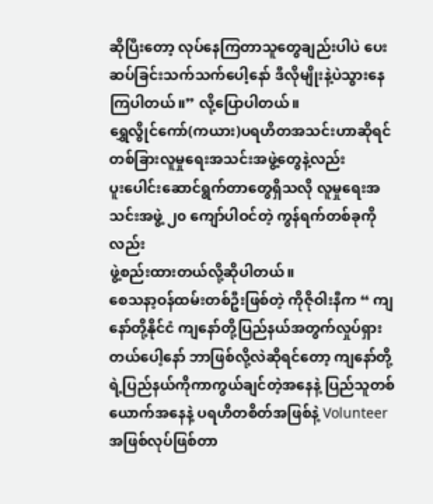ဆိုပြီးတော့ လုပ်နေကြတာသူတွေချည်းပါပဲ ပေးဆပ်ခြင်းသက်သက်ပေါ့နော် ဒီလိုမျိုးနဲ့ပဲသွားနေကြပါတယ်။” လို့ပြောပါတယ်။
ရွှေလွိုင်ကော်(ကယား)ပရဟိတအသင်းဟာဆိုရင် တစ်ခြားလူမှုရေးအသင်းအဖွဲ့တွေနဲ့လည်း
ပူးပေါင်းဆောင်ရွက်တာတွေရှိသလို လူမှုရေးအသင်းအဖွဲ့ ၂၀ ကျော်ပါဝင်တဲ့ ကွန်ရက်တစ်ခုကိုလည်း
ဖွဲ့စည်းထားတယ်လို့ဆိုပါတယ်။
စေသနာ့ဝန်ထမ်းတစ်ဦးဖြစ်တဲ့ ကိုဇိုဝါးနီက “ ကျနော်တို့နိုင်ငံ ကျနော်တို့ပြည်နယ်အတွက်လှုပ်ရှားတယ်ပေါ့နော် ဘာဖြစ်လို့လဲဆိုရင်တော့ ကျနော်တို့ရဲ့ပြည်နယ်ကိုကာကွယ်ချင်တဲ့အနေနဲ့ ပြည်သူတစ်ယောက်အနေနဲ့ ပရဟိတစိတ်အဖြစ်နဲ့ Volunteer အဖြစ်လုပ်ဖြစ်တာ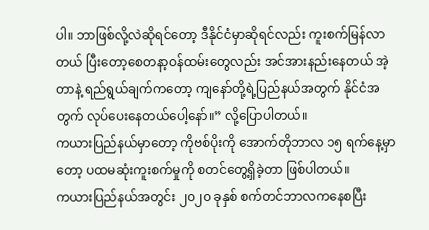ပါ။ ဘာဖြစ်လို့လဲဆိုရင်တော့ ဒီနိုင်ငံမှာဆိုရင်လည်း ကူးစက်မြန်လာတယ် ပြီးတော့စေတနာ့ဝန်ထမ်းတွေလည်း အင်အားနည်းနေတယ် အဲ့တာနဲ့ ရည်ရွယ်ချက်ကတော့ ကျနော်တို့ရဲ့ပြည်နယ်အတွက် နိုင်ငံအတွက် လုပ်ပေးနေတယ်ပေါ့နော်။” လို့ပြောပါတယ်။
ကယားပြည်နယ်မှာတော့ ကိုဗစ်ပိုးကို အောက်တိုဘာလ ၁၅ ရက်နေ့မှာတော့ ပထမဆုံးကူးစက်မှုကို စတင်တွေ့ရှိခဲ့တာ ဖြစ်ပါတယ်။
ကယားပြည်နယ်အတွင်း ၂၀၂၀ ခုနှစ် စက်တင်ဘာလကနေစပြီး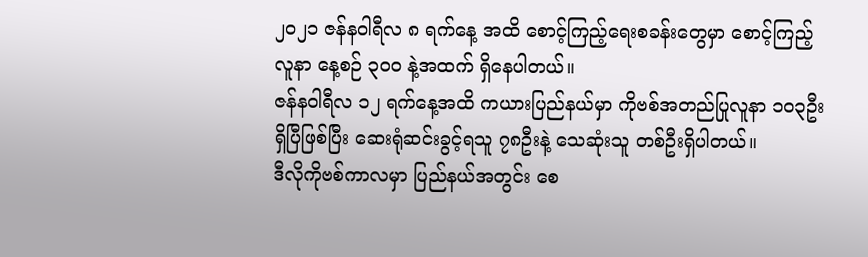၂၀၂၁ ဇန်နဝါရီလ ၈ ရက်နေ့ အထိ စောင့်ကြည့်ရေးစခန်းတွေမှာ စောင့်ကြည့်လူနာ နေ့စဉ် ၃၀၀ နဲ့အထက် ရှိနေပါတယ်။
ဇန်နဝါရီလ ၁၂ ရက်နေ့အထိ ကယားပြည်နယ်မှာ ကိုဗစ်အတည်ပြုလူနာ ၁၀၃ဦးရှိပြီဖြစ်ပြီး ဆေးရုံဆင်းခွင့်ရသူ ၇၈ဦးနဲ့ သေဆုံးသူ တစ်ဦးရှိပါတယ်။
ဒီလိုကိုဗစ်ကာလမှာ ပြည်နယ်အတွင်း စေ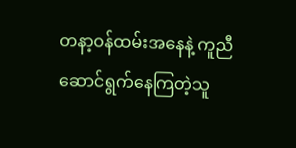တနာ့ဝန်ထမ်းအနေနဲ့ ကူညီဆောင်ရွက်နေကြတဲ့သူ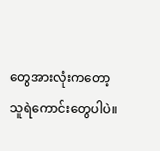တွေအားလုံးကတော့ သူရဲကောင်းတွေပါပဲ။